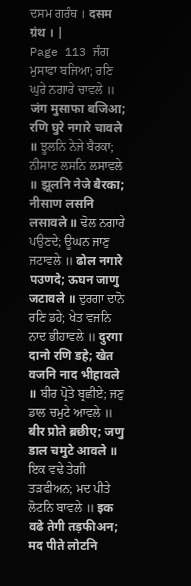ਦਸਮ ਗਰੰਥ । दसम ग्रंथ । |
Page 113 ਜੰਗ ਮੁਸਾਫਾ ਬਜਿਆ; ਰਣਿ ਘੁਰੇ ਨਗਾਰੇ ਚਾਵਲੇ ॥ जंग मुसाफा बजिआ; रणि घुरे नगारे चावले ॥ ਝੂਲਨਿ ਨੇਜੇ ਬੈਰਕਾ; ਨੀਸਾਣ ਲਸਨਿ ਲਸਾਵਲੇ ॥ झूलनि नेजे बैरका; नीसाण लसनि लसावले ॥ ਢੋਲ ਨਗਾਰੇ ਪਉਣਦੇ; ਊਘਨ ਜਾਣੁ ਜਟਾਵਲੇ ॥ ढोल नगारे पउणदे; ऊघन जाणु जटावले ॥ ਦੁਰਗਾ ਦਾਨੋ ਰਣਿ ਡਹੇ; ਖੇਤ ਵਜਨਿ ਨਾਦ ਭੀਹਾਵਲੇ ॥ दुरगा दानो रणि डहे; खेत वजनि नाद भीहावले ॥ ਬੀਰ ਪ੍ਰੋਤੇ ਬ੍ਰਛੀਏ; ਜਣੁ ਡਾਲ ਚਮੁਟੇ ਆਵਲੇ ॥ बीर प्रोते ब्रछीए; जणु डाल चमुटे आवले ॥ ਇਕ ਵਢੇ ਤੇਗੀ ਤੜਫੀਅਨ; ਮਦ ਪੀਤੇ ਲੋਟਨਿ ਬਾਵਲੇ ॥ इक वढे तेगी तड़फीअन; मद पीते लोटनि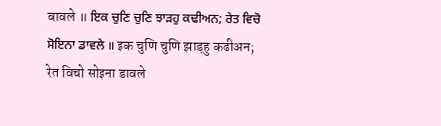बावले ॥ ਇਕ ਚੁਣਿ ਚੁਣਿ ਝਾੜਹੁ ਕਢੀਅਨ; ਰੇਤ ਵਿਚੋ ਸੋਇਨਾ ਡਾਵਲੇ ॥ इक चुणि चुणि झाड़हु कढीअन; रेत विचो सोइना डावले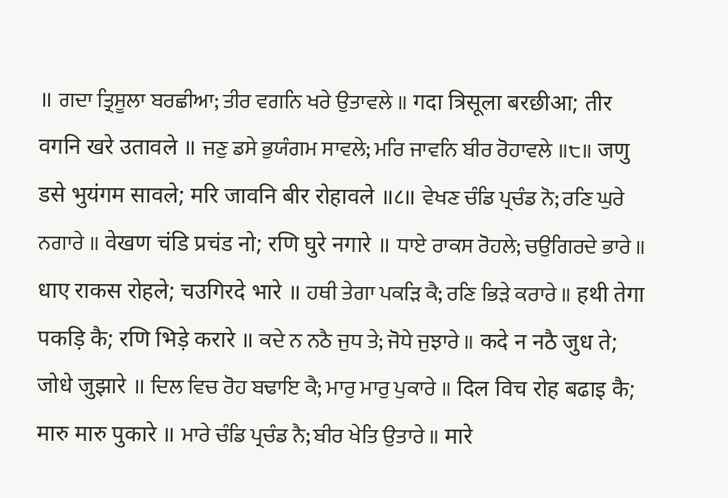॥ ਗਦਾ ਤ੍ਰਿਸੂਲਾ ਬਰਛੀਆ; ਤੀਰ ਵਗਨਿ ਖਰੇ ਉਤਾਵਲੇ ॥ गदा त्रिसूला बरछीआ; तीर वगनि खरे उतावले ॥ ਜਣੁ ਡਸੇ ਭੁਯੰਗਮ ਸਾਵਲੇ; ਮਰਿ ਜਾਵਨਿ ਬੀਰ ਰੋਹਾਵਲੇ ॥੮॥ जणु डसे भुयंगम सावले; मरि जावनि बीर रोहावले ॥८॥ ਵੇਖਣ ਚੰਡਿ ਪ੍ਰਚੰਡ ਨੋ; ਰਣਿ ਘੁਰੇ ਨਗਾਰੇ ॥ वेखण चंडि प्रचंड नो; रणि घुरे नगारे ॥ ਧਾਏ ਰਾਕਸ ਰੋਹਲੇ; ਚਉਗਿਰਦੇ ਭਾਰੇ ॥ धाए राकस रोहले; चउगिरदे भारे ॥ ਹਥੀ ਤੇਗਾ ਪਕੜਿ ਕੈ; ਰਣਿ ਭਿੜੇ ਕਰਾਰੇ ॥ हथी तेगा पकड़ि कै; रणि भिड़े करारे ॥ ਕਦੇ ਨ ਨਠੈ ਜੁਧ ਤੇ; ਜੋਧੇ ਜੁਝਾਰੇ ॥ कदे न नठै जुध ते; जोधे जुझारे ॥ ਦਿਲ ਵਿਚ ਰੋਹ ਬਢਾਇ ਕੈ; ਮਾਰੁ ਮਾਰੁ ਪੁਕਾਰੇ ॥ दिल विच रोह बढाइ कै; मारु मारु पुकारे ॥ ਮਾਰੇ ਚੰਡਿ ਪ੍ਰਚੰਡ ਨੈ; ਬੀਰ ਖੇਤਿ ਉਤਾਰੇ ॥ मारे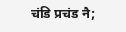चंडि प्रचंड नै;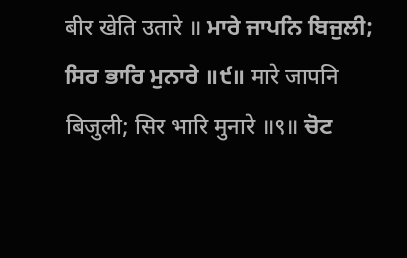बीर खेति उतारे ॥ ਮਾਰੇ ਜਾਪਨਿ ਬਿਜੁਲੀ; ਸਿਰ ਭਾਰਿ ਮੁਨਾਰੇ ॥੯॥ मारे जापनि बिजुली; सिर भारि मुनारे ॥९॥ ਚੋਟ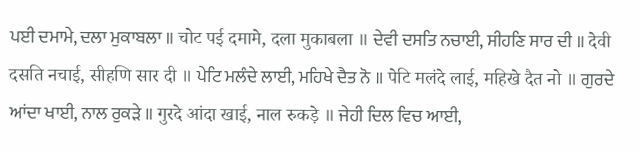ਪਈ ਦਮਾਮੇ, ਦਲਾ ਮੁਕਾਬਲਾ ॥ चोट पई दमामे, दला मुकाबला ॥ ਦੇਵੀ ਦਸਤਿ ਨਚਾਈ, ਸੀਹਣਿ ਸਾਰ ਦੀ ॥ देवी दसति नचाई, सीहणि सार दी ॥ ਪੇਟਿ ਮਲੰਦੇ ਲਾਈ, ਮਹਿਖੇ ਦੈਤ ਨੋ ॥ पेटि मलंदे लाई, महिखे दैत नो ॥ ਗੁਰਦੇ ਆਂਦਾ ਖਾਈ, ਨਾਲ ਰੁਕੜੇ ॥ गुरदे आंदा खाई, नाल रुकड़े ॥ ਜੇਹੀ ਦਿਲ ਵਿਚ ਆਈ,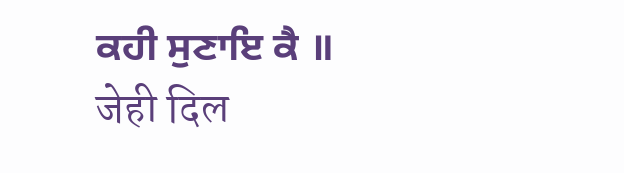ਕਹੀ ਸੁਣਾਇ ਕੈ ॥ जेही दिल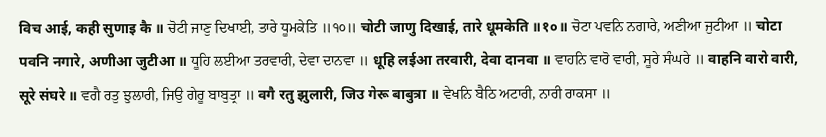विच आई, कही सुणाइ कै ॥ ਚੋਟੀ ਜਾਣੁ ਦਿਖਾਈ, ਤਾਰੇ ਧੂਮਕੇਤਿ ॥੧੦॥ चोटी जाणु दिखाई, तारे धूमकेति ॥१०॥ ਚੋਟਾ ਪਵਨਿ ਨਗਾਰੇ, ਅਣੀਆ ਜੁਟੀਆ ॥ चोटा पवनि नगारे, अणीआ जुटीआ ॥ ਧੂਹਿ ਲਈਆ ਤਰਵਾਰੀ, ਦੇਵਾ ਦਾਨਵਾ ॥ धूहि लईआ तरवारी, देवा दानवा ॥ ਵਾਹਨਿ ਵਾਰੋ ਵਾਰੀ, ਸੂਰੇ ਸੰਘਰੇ ॥ वाहनि वारो वारी, सूरे संघरे ॥ ਵਗੈ ਰਤੁ ਝੁਲਾਰੀ, ਜਿਉ ਗੇਰੂ ਬਾਬੁਤ੍ਰਾ ॥ वगै रतु झुलारी, जिउ गेरू बाबुत्रा ॥ ਵੇਖਨਿ ਬੈਠਿ ਅਟਾਰੀ, ਨਾਰੀ ਰਾਕਸਾ ॥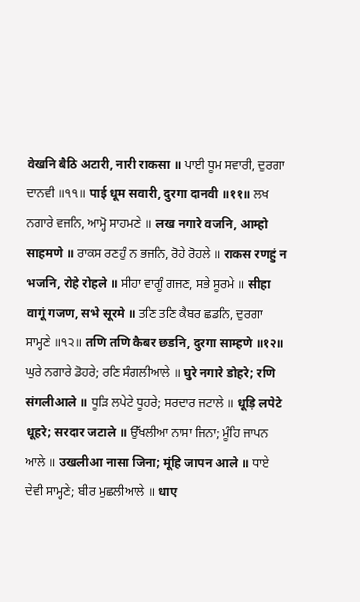वेखनि बैठि अटारी, नारी राकसा ॥ ਪਾਈ ਧੂਮ ਸਵਾਰੀ, ਦੁਰਗਾ ਦਾਨਵੀ ॥੧੧॥ पाई धूम सवारी, दुरगा दानवी ॥११॥ ਲਖ ਨਗਾਰੇ ਵਜਨਿ, ਆਮ੍ਹੋ ਸਾਹਮਣੇ ॥ लख नगारे वजनि, आम्हो साहमणे ॥ ਰਾਕਸ ਰਣਹੁੰ ਨ ਭਜਨਿ, ਰੋਹੇ ਰੋਹਲੇ ॥ राकस रणहुं न भजनि, रोहे रोहले ॥ ਸੀਹਾ ਵਾਗੂੰ ਗਜਣ, ਸਭੇ ਸੂਰਮੇ ॥ सीहा वागूं गजण, सभे सूरमे ॥ ਤਣਿ ਤਣਿ ਕੈਬਰ ਛਡਨਿ, ਦੁਰਗਾ ਸਾਮ੍ਹਣੇ ॥੧੨॥ तणि तणि कैबर छडनि, दुरगा साम्हणे ॥१२॥ ਘੁਰੇ ਨਗਾਰੇ ਡੋਹਰੇ; ਰਣਿ ਸੰਗਲੀਆਲੇ ॥ घुरे नगारे डोहरे; रणि संगलीआले ॥ ਧੂੜਿ ਲਪੇਟੇ ਧੂਹਰੇ; ਸਰਦਾਰ ਜਟਾਲੇ ॥ धूड़ि लपेटे धूहरे; सरदार जटाले ॥ ਉੱਖਲੀਆ ਨਾਸਾ ਜਿਨਾ; ਮੂੰਹਿ ਜਾਪਨ ਆਲੇ ॥ उखलीआ नासा जिना; मूंहि जापन आले ॥ ਧਾਏ ਦੇਵੀ ਸਾਮ੍ਹਣੇ; ਬੀਰ ਮੁਛਲੀਆਲੇ ॥ धाए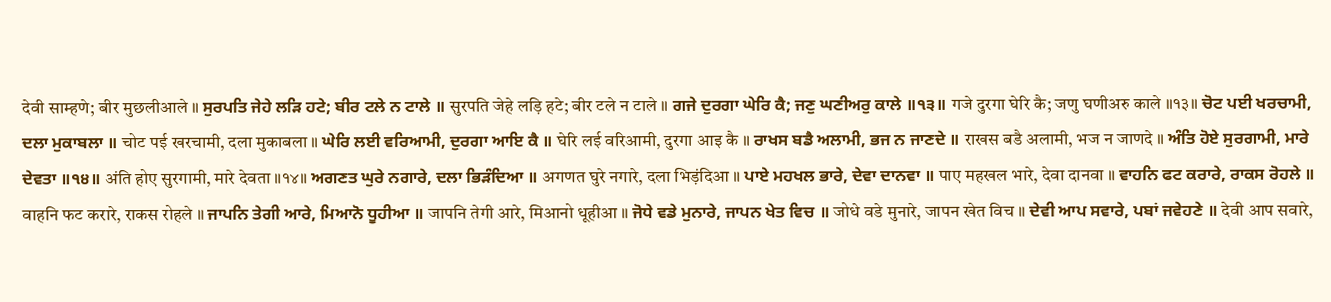देवी साम्हणे; बीर मुछलीआले ॥ ਸੁਰਪਤਿ ਜੇਹੇ ਲੜਿ ਹਟੇ; ਬੀਰ ਟਲੇ ਨ ਟਾਲੇ ॥ सुरपति जेहे लड़ि हटे; बीर टले न टाले ॥ ਗਜੇ ਦੁਰਗਾ ਘੇਰਿ ਕੈ; ਜਣੁ ਘਣੀਅਰੁ ਕਾਲੇ ॥੧੩॥ गजे दुरगा घेरि कै; जणु घणीअरु काले ॥१३॥ ਚੋਟ ਪਈ ਖਰਚਾਮੀ, ਦਲਾ ਮੁਕਾਬਲਾ ॥ चोट पई खरचामी, दला मुकाबला ॥ ਘੇਰਿ ਲਈ ਵਰਿਆਮੀ, ਦੁਰਗਾ ਆਇ ਕੈ ॥ घेरि लई वरिआमी, दुरगा आइ कै ॥ ਰਾਖਸ ਬਡੈ ਅਲਾਮੀ, ਭਜ ਨ ਜਾਣਦੇ ॥ राखस बडै अलामी, भज न जाणदे ॥ ਅੰਤਿ ਹੋਏ ਸੁਰਗਾਮੀ, ਮਾਰੇ ਦੇਵਤਾ ॥੧੪॥ अंति होए सुरगामी, मारे देवता ॥१४॥ ਅਗਣਤ ਘੁਰੇ ਨਗਾਰੇ, ਦਲਾ ਭਿੜੰਦਿਆ ॥ अगणत घुरे नगारे, दला भिड़ंदिआ ॥ ਪਾਏ ਮਹਖਲ ਭਾਰੇ, ਦੇਵਾ ਦਾਨਵਾ ॥ पाए महखल भारे, देवा दानवा ॥ ਵਾਹਨਿ ਫਟ ਕਰਾਰੇ, ਰਾਕਸ ਰੋਹਲੇ ॥ वाहनि फट करारे, राकस रोहले ॥ ਜਾਪਨਿ ਤੇਗੀ ਆਰੇ, ਮਿਆਨੋ ਧੂਹੀਆ ॥ जापनि तेगी आरे, मिआनो धूहीआ ॥ ਜੋਧੇ ਵਡੇ ਮੁਨਾਰੇ, ਜਾਪਨ ਖੇਤ ਵਿਚ ॥ जोधे वडे मुनारे, जापन खेत विच ॥ ਦੇਵੀ ਆਪ ਸਵਾਰੇ, ਪਬਾਂ ਜਵੇਹਣੇ ॥ देवी आप सवारे,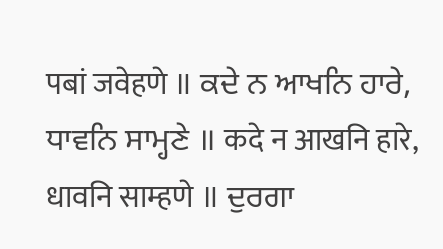पबां जवेहणे ॥ ਕਦੇ ਨ ਆਖਨਿ ਹਾਰੇ, ਧਾਵਨਿ ਸਾਮ੍ਹਣੇ ॥ कदे न आखनि हारे, धावनि साम्हणे ॥ ਦੁਰਗਾ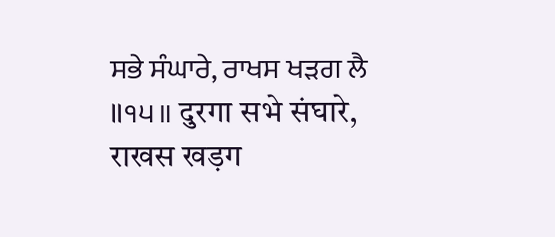ਸਭੇ ਸੰਘਾਰੇ, ਰਾਖਸ ਖੜਗ ਲੈ ॥੧੫॥ दुरगा सभे संघारे, राखस खड़ग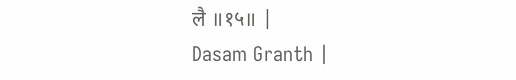लै ॥१५॥ |
Dasam Granth |